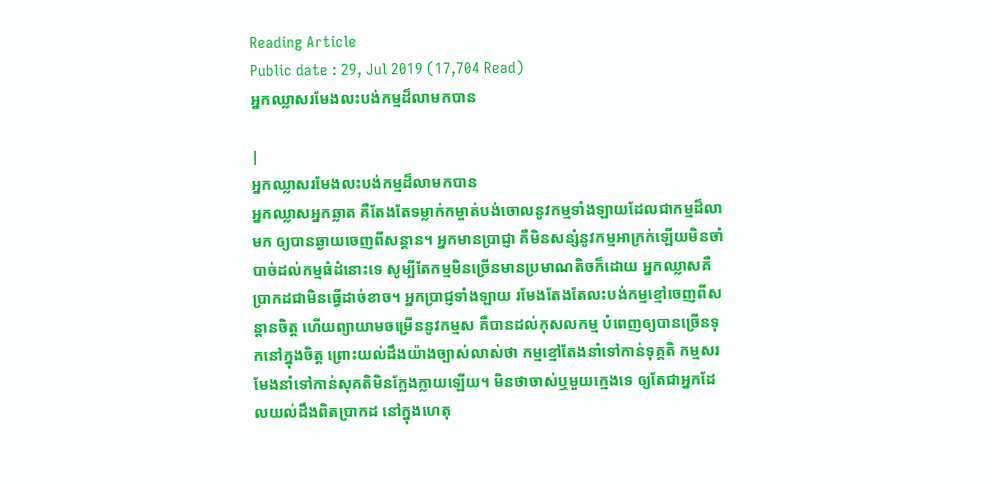Reading Article
Public date : 29, Jul 2019 (17,704 Read)
អ្នកឈ្លាសរមែងលះបង់កម្មដ៏លាមកបាន

|
អ្នកឈ្លាសរមែងលះបង់កម្មដ៏លាមកបាន
អ្នកឈ្លាសអ្នកឆ្លាត គឺតែងតែទម្លាក់កម្ចាត់បង់ចោលនូវកម្មទាំងឡាយដែលជាកម្មដ៏លាមក ឲ្យបានឆ្ងាយចេញពីសន្ដាន។ អ្នកមានប្រាជ្ញា គឺមិនសន្សំនូវកម្មអាក្រក់ឡើយមិនចាំបាច់ដល់កម្មធំដំនោះទេ សូម្បីតែកម្មមិនច្រើនមានប្រមាណតិចក៏ដោយ អ្នកឈ្លាសគឺប្រាកដជាមិនធ្វើដាច់ខាច។ អ្នកប្រាជ្ញទាំងឡាយ រមែងតែងតែលះបង់កម្មខ្មៅចេញពីសន្ដានចិត្ត ហើយព្យាយាមចម្រើននូវកម្មស គឺបានដល់កុសលកម្ម បំពេញឲ្យបានច្រើនទុកនៅក្នុងចិត្ត ព្រោះយល់ដឹងយ៉ាងច្បាស់លាស់ថា កម្មខ្មៅតែងនាំទៅកាន់ទុគ្គតិ កម្មសរមែងនាំទៅកាន់សុគតិមិនក្លែងក្លាយឡើយ។ មិនថាចាស់ឬមួយក្មេងទេ ឲ្យតែជាអ្នកដែលយល់ដឹងពិតប្រាកដ នៅក្នុងហេតុ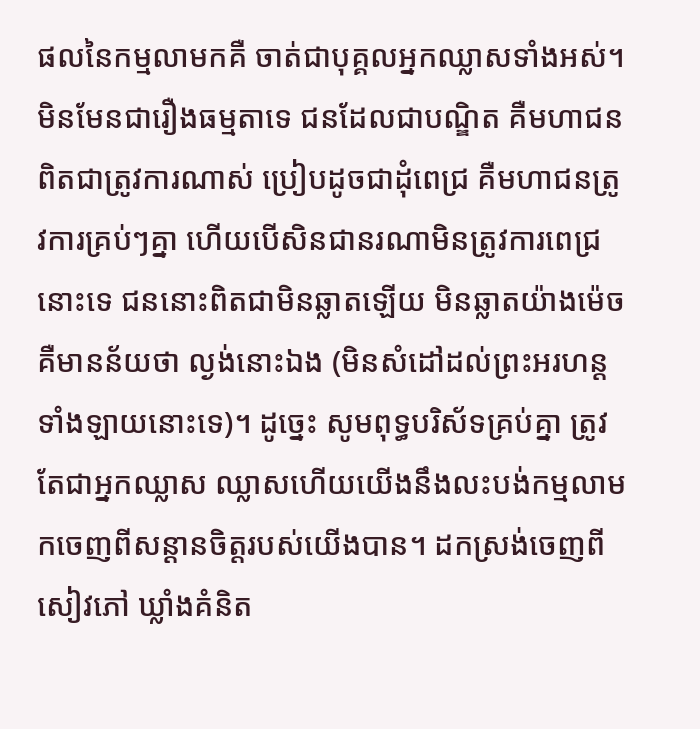ផលនៃកម្មលាមកគឺ ចាត់ជាបុគ្គលអ្នកឈ្លាសទាំងអស់។ មិនមែនជារឿងធម្មតាទេ ជនដែលជាបណ្ឌិត គឺមហាជនពិតជាត្រូវការណាស់ ប្រៀបដូចជាដុំពេជ្រ គឺមហាជនត្រូវការគ្រប់ៗគ្នា ហើយបើសិនជានរណាមិនត្រូវការពេជ្រនោះទេ ជននោះពិតជាមិនឆ្លាតឡើយ មិនឆ្លាតយ៉ាងម៉េចគឺមានន័យថា ល្ងង់នោះឯង (មិនសំដៅដល់ព្រះអរហន្តទាំងឡាយនោះទេ)។ ដូច្នេះ សូមពុទ្ធបរិស័ទគ្រប់គ្នា ត្រូវតែជាអ្នកឈ្លាស ឈ្លាសហើយយើងនឹងលះបង់កម្មលាមកចេញពីសន្ដានចិត្តរបស់យើងបាន។ ដកស្រង់ចេញពីសៀវភៅ ឃ្លាំងគំនិត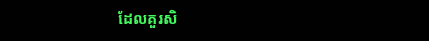ដែលគួរសិ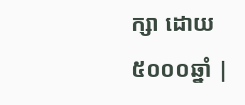ក្សា ដោយ៥០០០ឆ្នាំ |